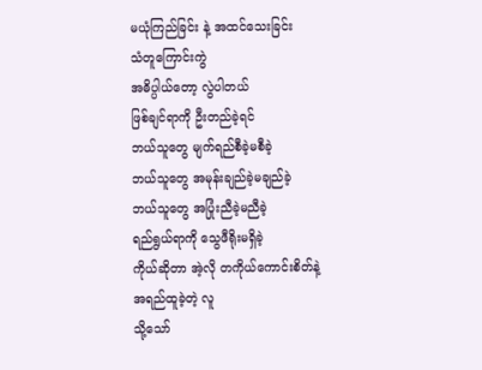မယုံကြည်ခြင်း နဲ့ အထင်သေးခြင်း
သံတူကြောင်းကွဲ
အဓိပ္ပါယ်တော့ လွဲပါတယ်
ဖြစ်ချင်ရာကို ဦးတည်ခဲ့ရင်
ဘယ်သူတွေ မျက်ရည်စီခဲ့မစီခဲ့
ဘယ်သူတွေ အမုန်းချည်ခဲ့မချည်ခဲ့
ဘယ်သူတွေ အပြုံးညီခဲ့မညီခဲ့
ရည်ရွယ်ရာကို သွေဖီရိုးမရှိခဲ့
ကိုယ်ဆိုတာ အဲ့လို တကိုယ်ကောင်းစိတ်နဲ့
အရည်ထူခဲ့တဲ့ လူ
သို့သော်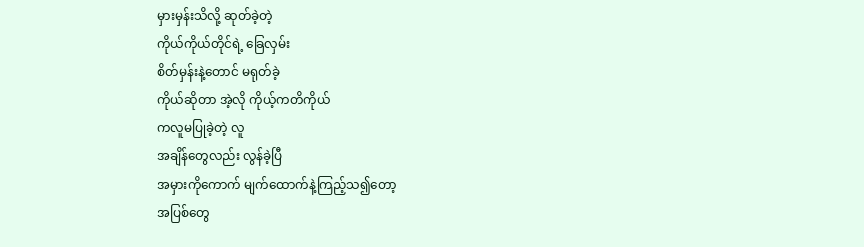မှားမှန်းသိလို့ ဆုတ်ခဲ့တဲ့
ကိုယ်ကိုယ်တိုင်ရဲ့ ခြေလှမ်း
စိတ်မှန်းနဲ့တောင် မရုတ်ခဲ့
ကိုယ်ဆိုတာ အဲ့လို ကိုယ့်ကတိကိုယ်
ကလူမပြုခဲ့တဲ့ လူ
အချိန်တွေလည်း လွန်ခဲ့ပြီ
အမှားကိုကောက် မျက်ထောက်နဲ့ကြည့်သ၍တော့
အပြစ်တွေ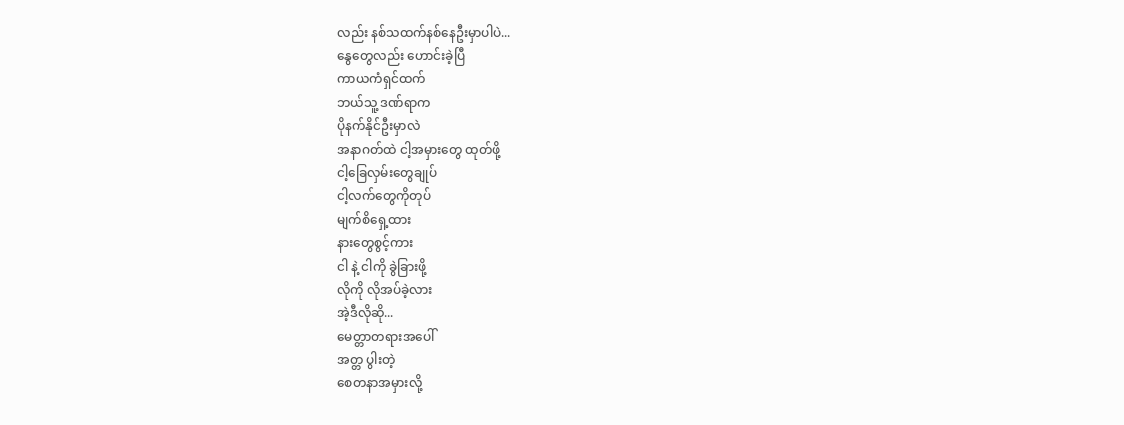လည်း နစ်သထက်နစ်နေဦးမှာပါပဲ...
နွေတွေလည်း ဟောင်းခဲ့ပြီ
ကာယကံရှင်ထက်
ဘယ်သူ့ ဒဏ်ရာက
ပိုနက်နိုင်ဦးမှာလဲ
အနာဂတ်ထဲ ငါ့အမှားတွေ ထုတ်ဖို့
ငါ့ခြေလှမ်းတွေချုပ်
ငါ့လက်တွေကိုတုပ်
မျက်စိရှေ့ထား
နားတွေစွင့်ကား
ငါ နဲ့ ငါကို ခွဲခြားဖို့
လိုကို လိုအပ်ခဲ့လား
အဲ့ဒီလိုဆို...
မေတ္တာတရားအပေါ်
အတ္တ ပွါးတဲ့
စေတနာအမှားလို့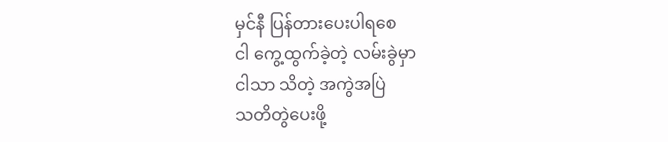မှင်နီ ပြန်တားပေးပါရစေ
ငါ ကွေ့ထွက်ခဲ့တဲ့ လမ်းခွဲမှာ
ငါသာ သိတဲ့ အကွဲအပြဲ
သတိတွဲပေးဖို့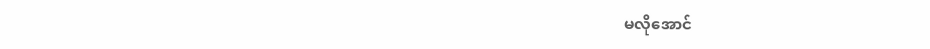မလိုအောင်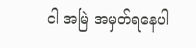ငါ အမြဲ အမှတ်ရနေပါ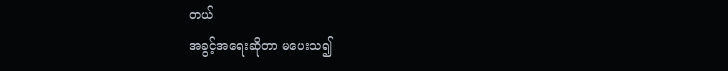တယ်
အခွင့်အရေးဆိုတာ မပေးသ၍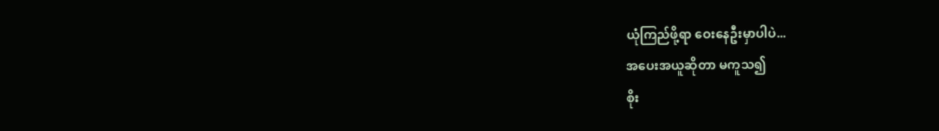ယုံကြည်ဖို့ရာ ဝေးနေဦးမှာပါပဲ...
အပေးအယူဆိုတာ မကူသ၍
စိုး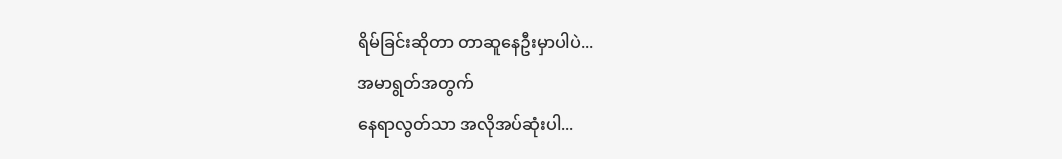ရိမ်ခြင်းဆိုတာ တာဆူနေဦးမှာပါပဲ...
အမာရွတ်အတွက်
နေရာလွတ်သာ အလိုအပ်ဆုံးပါ...